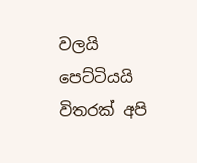වලයි පෙට්ටියයි විතරක් අපි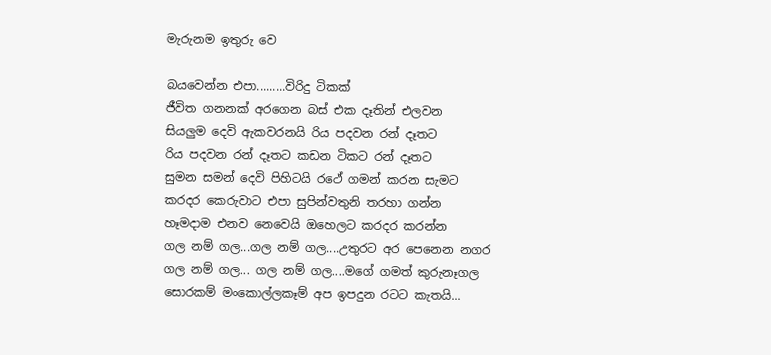මැරුනම ඉතුරු වෙ

බයවෙන්න එපා.........විරිදු ටිකක්
ජීවිත ගනනක් අරගෙන බස් එක දෑතින් එලවන
සියලුම දෙවි ඇකවරනයි රිය පදවන රන් දෑතට
රිය පදවන රන් දෑතට කඩන ටිකට රන් දෑතට
සුමන සමන් දෙවි පිහිටයි රථේ ගමන් කරන සැමට
කරදර කෙරුවාට එපා සුපින්වතුනි තරහා ගන්න
හෑමදාම එනව නෙවෙයි ඔහෙලට කරදර කරන්න
ගල නම් ගල...ගල නම් ගල....උතුරට අර පෙනෙන නගර
ගල නම් ගල... ගල නම් ගල....මගේ ගමත් කුරුනෑගල
සොරකම් මංකොල්ලකෑම් අප ඉපදුන රටට කැතයි...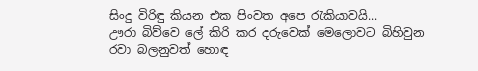සිංදු විරිඳු කියන එක පිංවත අපෙ රැකියාවයි...
ඌරා බිව්වෙ ලේ කිරි කර දරුවෙක් මෙලොවට බිහිවුන
රවා බලනුවත් හොඳ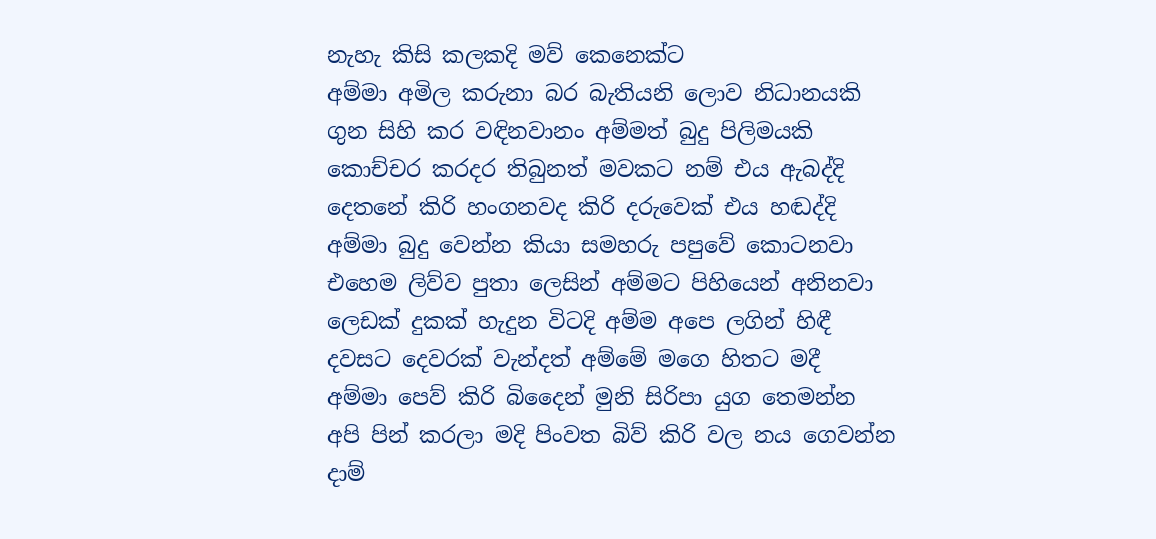නැහැ කිසි කලකදි මව් කෙනෙක්ට
අම්මා අමිල කරුනා බර බැතියනි ලොව නිධානයකි
ගුන සිහි කර වඳිනවානං අම්මත් බුදු පිලිමයකි
කොච්චර කරදර තිබුනත් මවකට නම් එය ඇබද්දි
දෙතනේ කිරි හංගනවද කිරි දරුවෙක් එය හඬද්දි
අම්මා බුදු වෙන්න කියා සමහරු පපුවේ කොටනවා
එහෙම ලිව්ව පුතා ලෙසින් අම්මට පිහියෙන් අනිනවා
ලෙඩක් දුකක් හැදුන විටදි අම්ම අපෙ ලගින් හිඳී
දවසට දෙවරක් වැන්දත් අම්මේ මගෙ හිතට මදී
අම්මා පෙව් කිරි බිදෛන් මුනි සිරිපා යුග තෙමන්න
අපි පින් කරලා මදි පිංවත බිව් කිරි වල නය ගෙවන්න
දාම්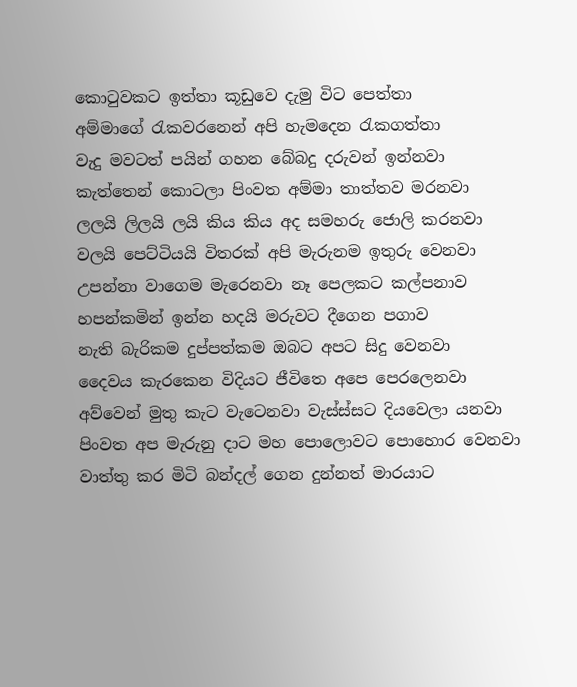කොටුවකට ඉත්තා කූඩුවෙ දැමු විට පෙත්තා
අම්මාගේ රැකවරනෙන් අපි හැමදෙන රැකගත්තා
වැදු මවටත් පයින් ගහන බේබදු දරුවන් ඉන්නවා
කැත්තෙන් කොටලා පිංවත අම්මා තාත්තව මරනවා
ලලයි ලිලයි ලයි කිය කිය අද සමහරු ජොලි කරනවා
වලයි පෙට්ටියයි විතරක් අපි මැරුනම ඉතුරු වෙනවා
උපන්නා වාගෙම මැරෙනවා නෑ පෙලකට කල්පනාව
හපන්කමින් ඉන්න හදයි මරුවට දීගෙන පගාව
නැති බැරිකම දුප්පත්කම ඔබට අපට සිදු වෙනවා
දෛවය කැරකෙන විදියට ජීවිතෙ අපෙ පෙරලෙනවා
අව්වෙන් මුතු කැට වැටෙනවා වැස්ස්සට දියවෙලා යනවා
පිංවත අප මැරුනු දාට මහ පොලොවට පොහොර වෙනවා
වාත්තු කර මිටි බන්දල් ගෙන දුන්නත් මාරයාට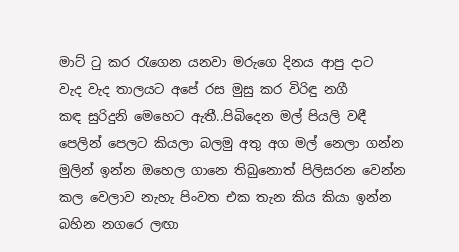මාට් ටු කර රැගෙන යනවා මරුගෙ දිනය ආපු දාට
වැද වැද තාලයට අපේ රස මුසු කර විරිඳු නගී
කඳ සුරිදුනි මෙහෙට ඇතී..පිබිදෙන මල් පියලි වඳී
පෙලින් පෙලට කියලා බලමු අතු අග මල් නෙලා ගන්න
මුලින් ඉන්න ඔහෙල ගානෙ තිබුනොත් පිලිසරන වෙන්න
කල වෙලාව නැහැ පිංවත එක තැන කිය කියා ඉන්න
බහින නගරෙ ලඟා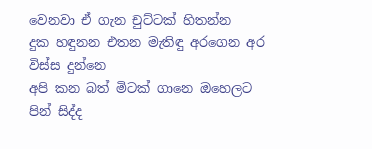වෙනවා ඒ ගැන චුට්ටක් හිතන්න
දුක හඳුනන එතන මැතිඳු අරගෙන අර විස්ස දුන්නෙ
අපි කන බත් මිටක් ගානෙ ඔහෙලට පින් සිද්ද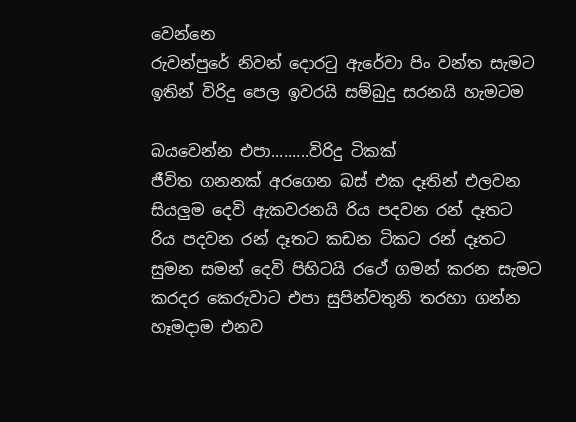වෙන්නෙ
රුවන්පුරේ නිවන් දොරටු ඇරේවා පිං වන්ත සැමට
ඉතින් විරිදු පෙල ඉවරයි සම්බුදු සරනයි හැමටම

බයවෙන්න එපා.........විරිදු ටිකක්
ජීවිත ගනනක් අරගෙන බස් එක දෑතින් එලවන
සියලුම දෙවි ඇකවරනයි රිය පදවන රන් දෑතට
රිය පදවන රන් දෑතට කඩන ටිකට රන් දෑතට
සුමන සමන් දෙවි පිහිටයි රථේ ගමන් කරන සැමට
කරදර කෙරුවාට එපා සුපින්වතුනි තරහා ගන්න
හෑමදාම එනව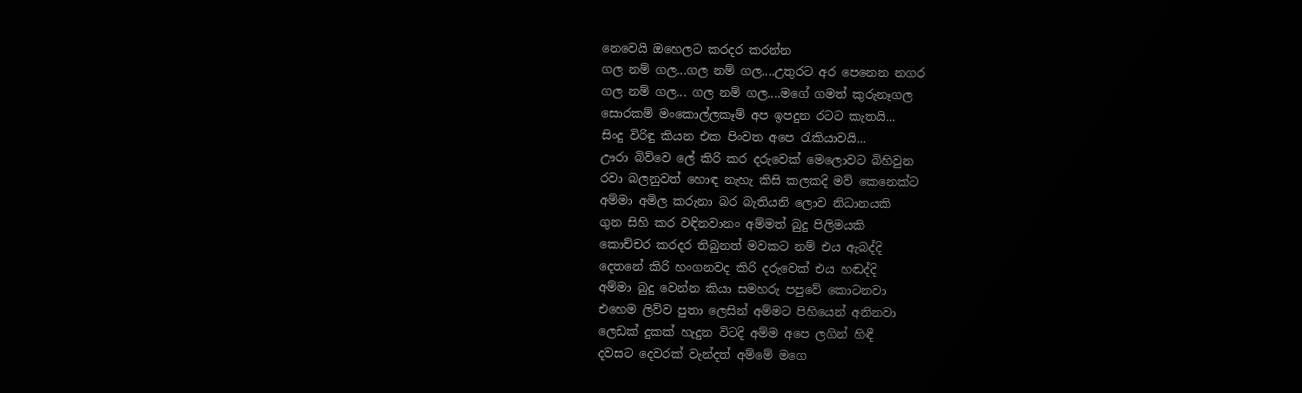නෙවෙයි ඔහෙලට කරදර කරන්න
ගල නම් ගල...ගල නම් ගල....උතුරට අර පෙනෙන නගර
ගල නම් ගල... ගල නම් ගල....මගේ ගමත් කුරුනෑගල
සොරකම් මංකොල්ලකෑම් අප ඉපදුන රටට කැතයි...
සිංදු විරිඳු කියන එක පිංවත අපෙ රැකියාවයි...
ඌරා බිව්වෙ ලේ කිරි කර දරුවෙක් මෙලොවට බිහිවුන
රවා බලනුවත් හොඳ නැහැ කිසි කලකදි මව් කෙනෙක්ට
අම්මා අමිල කරුනා බර බැතියනි ලොව නිධානයකි
ගුන සිහි කර වඳිනවානං අම්මත් බුදු පිලිමයකි
කොච්චර කරදර තිබුනත් මවකට නම් එය ඇබද්දි
දෙතනේ කිරි හංගනවද කිරි දරුවෙක් එය හඬද්දි
අම්මා බුදු වෙන්න කියා සමහරු පපුවේ කොටනවා
එහෙම ලිව්ව පුතා ලෙසින් අම්මට පිහියෙන් අනිනවා
ලෙඩක් දුකක් හැදුන විටදි අම්ම අපෙ ලගින් හිඳී
දවසට දෙවරක් වැන්දත් අම්මේ මගෙ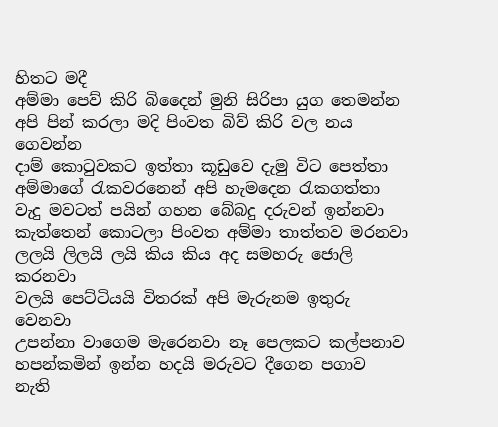හිතට මදී
අම්මා පෙව් කිරි බිදෛන් මුනි සිරිපා යුග තෙමන්න
අපි පින් කරලා මදි පිංවත බිව් කිරි වල නය ගෙවන්න
දාම් කොටුවකට ඉත්තා කූඩුවෙ දැමු විට පෙත්තා
අම්මාගේ රැකවරනෙන් අපි හැමදෙන රැකගත්තා
වැදු මවටත් පයින් ගහන බේබදු දරුවන් ඉන්නවා
කැත්තෙන් කොටලා පිංවත අම්මා තාත්තව මරනවා
ලලයි ලිලයි ලයි කිය කිය අද සමහරු ජොලි කරනවා
වලයි පෙට්ටියයි විතරක් අපි මැරුනම ඉතුරු වෙනවා
උපන්නා වාගෙම මැරෙනවා නෑ පෙලකට කල්පනාව
හපන්කමින් ඉන්න හදයි මරුවට දීගෙන පගාව
නැති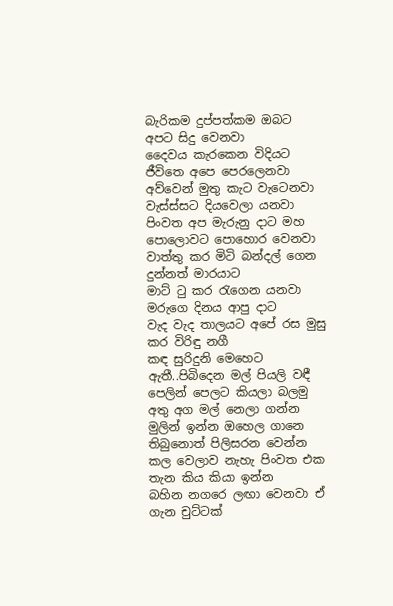බැරිකම දුප්පත්කම ඔබට අපට සිදු වෙනවා
දෛවය කැරකෙන විදියට ජීවිතෙ අපෙ පෙරලෙනවා
අව්වෙන් මුතු කැට වැටෙනවා වැස්ස්සට දියවෙලා යනවා
පිංවත අප මැරුනු දාට මහ පොලොවට පොහොර වෙනවා
වාත්තු කර මිටි බන්දල් ගෙන දුන්නත් මාරයාට
මාට් ටු කර රැගෙන යනවා මරුගෙ දිනය ආපු දාට
වැද වැද තාලයට අපේ රස මුසු කර විරිඳු නගී
කඳ සුරිදුනි මෙහෙට ඇතී..පිබිදෙන මල් පියලි වඳී
පෙලින් පෙලට කියලා බලමු අතු අග මල් නෙලා ගන්න
මුලින් ඉන්න ඔහෙල ගානෙ තිබුනොත් පිලිසරන වෙන්න
කල වෙලාව නැහැ පිංවත එක තැන කිය කියා ඉන්න
බහින නගරෙ ලඟා වෙනවා ඒ ගැන චුට්ටක්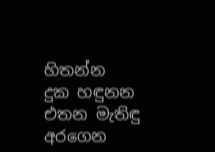හිතන්න
දුක හඳුනන එතන මැතිඳු අරගෙන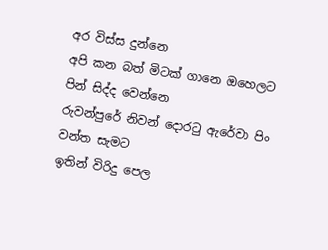අර විස්ස දුන්නෙ
අපි කන බත් මිටක් ගානෙ ඔහෙලට පින් සිද්ද වෙන්නෙ
රුවන්පුරේ නිවන් දොරටු ඇරේවා පිං වන්ත සැමට
ඉතින් විරිදු පෙල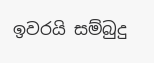ඉවරයි සම්බුදු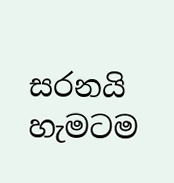සරනයි හැමටම